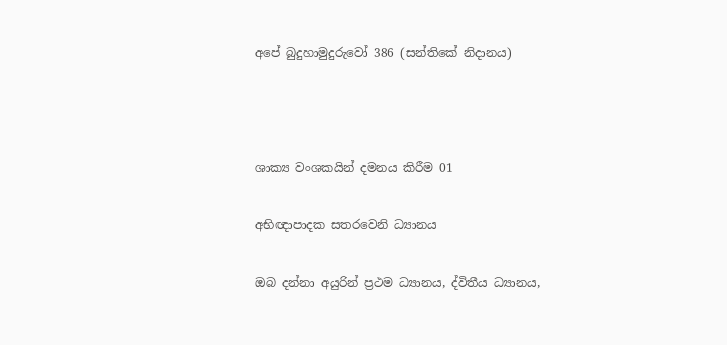අපේ බුදුහාමුදුරුවෝ 386 (සන්තිකේ නිදානය)



ශාක්‍ය වංශකයින් දමනය කිරීම 01

අභිඥාපාදක සතරවෙනි ධ්‍යානය

ඔබ දන්නා අයුරින් ප්‍රථම ධ්‍යානය, ද්විතීය ධ්‍යානය,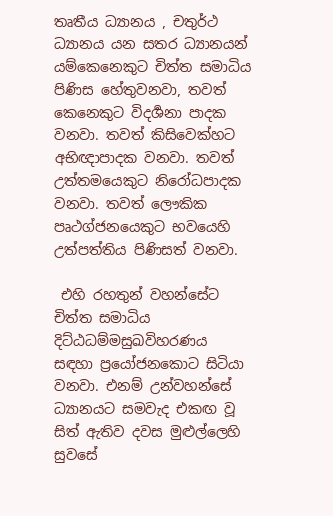තෘතීය ධ්‍යානය , චතුර්ථ ධ්‍යානය යන සතර ධ්‍යානයන් යම්කෙනෙකුට චිත්ත සමාධිය පිණිස හේතුවනවා, තවත් කෙනෙකුට විදර්‍ශනා පාදක වනවා. තවත් කිසිවෙක්හට අභිඥාපාදක වනවා. තවත් උත්තමයෙකුට නිරෝධපාදක වනවා. තවත් ලෞකික පෘථග්ජනයෙකුට භවයෙහි උත්පත්තිය පිණිසත් වනවා.

 එහි රහතුන් වහන්සේට චිත්ත සමාධිය දිට්ඨධම්මසුඛවිහරණය සඳහා ප්‍රයෝජනකොට සිටියා වනවා. එනම් උන්වහන්සේ ධ්‍යානයට සමවැද එකඟ වූ සිත් ඇතිව දවස මුළුල්ලෙහි සුවසේ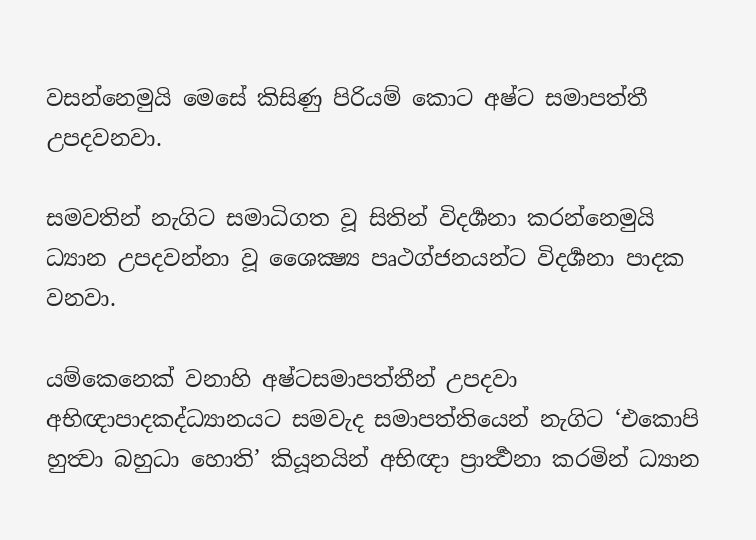වසන්නෙමුයි මෙසේ කිසිණු පිරියම් කොට අෂ්ට සමාපත්තී උපදවනවා.

සමවතින් නැගිට සමාධිගත වූ සිතින් විදර්‍ශනා කරන්නෙමුයි ධ්‍යාන උපදවන්නා වූ ශෛක්‍ෂ්‍ය පෘථග්ජනයන්ට විදර්‍ශනා පාදක වනවා.

යම්කෙනෙක් වනාහි අෂ්ටසමාපත්තීන් උපදවා අභිඥාපාදකද්ධ්‍යානයට සමවැද සමාපත්තියෙන් නැගිට ‘එකොපි හුත්‍වා බහුධා හොති’ කියූනයින් අභිඥා ප්‍රාර්‍ත්‍ථනා කරමින් ධ්‍යාන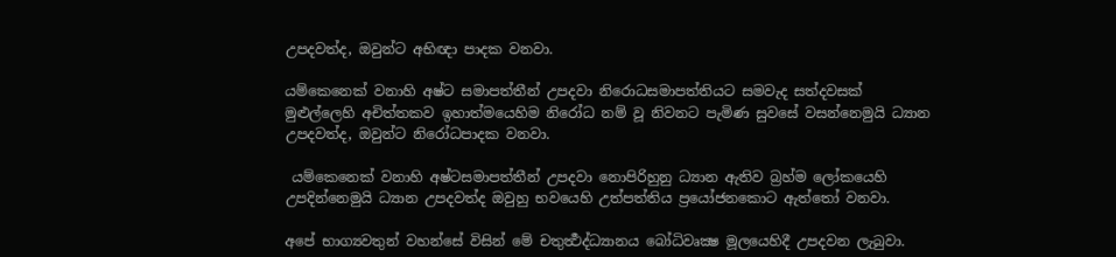උපදවත්ද, ඔවුන්ට අභිඥා පාදක වනවා.

යම්කෙනෙක් වනාහි අෂ්ට සමාපත්තීන් උපදවා නිරොධසමාපත්තියට සමවැද සත්දවසක් මුළුල්ලෙහි අචිත්තකව ඉහාත්මයෙහිම නිරෝධ නම් වූ නිවනට පැමිණ සුවසේ වසන්නෙමුයි ධ්‍යාන උපදවත්ද, ඔවුන්ට නිරෝධපාදක වනවා.

 යම්කෙනෙක් වනාහි අෂ්ටසමාපත්තීන් උපදවා නොපිරිහුනු ධ්‍යාන ඇතිව බ්‍රහ්ම ලෝකයෙහි උපදින්නෙමුයි ධ්‍යාන උපදවත්ද ඔවුහු භවයෙහි උත්පත්තිය ප්‍රයෝජනකොට ඇත්තෝ වනවා.

අපේ භාග්‍යවතුන් වහන්සේ විසින් මේ චතුර්‍ත්‍ථද්ධ්‍යානය බෝධිවෘක්‍ෂ මූලයෙහිදී උපදවන ලැබුවා.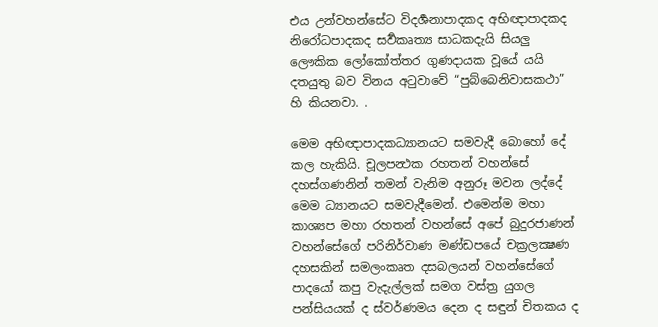එය උන්වහන්සේට විදර්‍ශනාපාදකද අභිඥාපාදකද නිරෝධපාදකද සර්‍වකෘත්‍ය සාධකදැයි සියලු ලෞකික ලෝකෝත්තර ගුණදායක වූයේ යයි දතයුතු බව විනය අටුවාවේ “පුබ්බෙනිවාසකථා” හි කියනවා. .

මෙම අභිඥාපාදකධ්‍යානයට සමවැදී බොහෝ දේ කල හැකියි. චූලපන්‍ථක රහතන් වහන්සේ දහස්ගණනින් තමන් වැනිම අනුරූ මවන ලද්දේ මෙම ධ්‍යානයට සමවැදීමෙන්. එමෙන්ම මහා කාශ්‍යප මහා රහතන් වහන්සේ අපේ බුදුරජාණන් වහන්සේගේ පරිනිර්වාණ මණ්ඩපයේ චක්‍රලක්‍ෂණ දහසකින් සමලංකෘත දසබලයන් වහන්සේගේ පාදයෝ කපු වැදැල්ලක් සමග වස්ත්‍ර යුගල පන්සියයක් ද ස්වර්ණමය දෙන ද සඳුන් චිතකය ද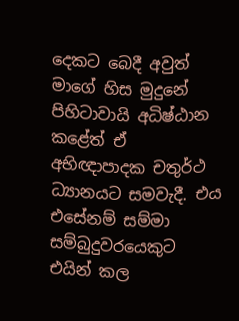දෙකට බෙදී අවුත් මාගේ හිස මුදුනේ පිහිටාවායි අධිෂ්ඨාන කළේත් ඒ අභිඥාපාදක චතුර්ථ ධ්‍යානයට සමවැදී. එය එසේනම් සම්මා සම්බුදුවරයෙකුට එයින් කල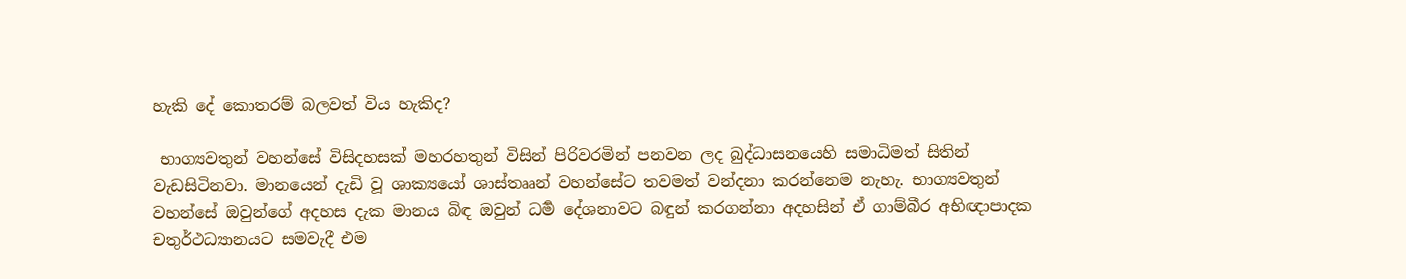හැකි දේ කොතරම් බලවත් විය හැකිද?

 භාග්‍යවතුන් වහන්සේ විසිදහසක් මහරහතුන් විසින් පිරිවරමින් පනවන ලද බුද්ධාසනයෙහි සමාධිමත් සිතින් වැඩසිටිනවා. මානයෙන් දැඩි වූ ශාක්‍යයෝ ශාස්තෲන් වහන්සේට තවමත් වන්දනා කරන්නෙම නැහැ. භාග්‍යවතුන් වහන්සේ ඔවුන්ගේ අදහස දැක මානය බිඳ ඔවුන් ධර්‍ම දේශනාවට බඳුන් කරගන්නා අදහසින් ඒ ගාම්බීර අභිඥාපාදක චතුර්ථධ්‍යානයට සමවැදී එම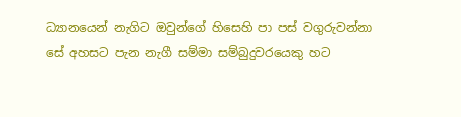ධ්‍යානයෙන් නැගිට ඔවුන්ගේ හිසෙහි පා පස් වගුරුවන්නා සේ අහසට පැන නැගී සම්මා සම්බුදුවරයෙකු හට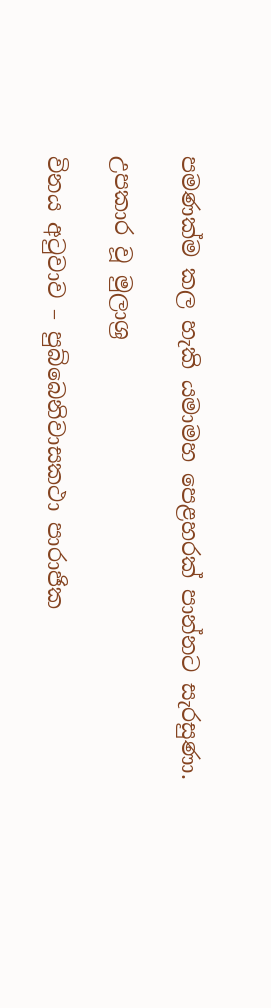පමණක්ම කල හැකි යමාමහ පෙළහරක් පාන්නට සැරසුණා.

උපකාර වූ මුලාශ්‍ර

විනය අටුවාව – පුබ්බෙනිවාසකථා පාරාජික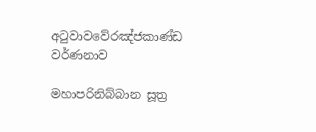අටුවාවවේරඤ්ජකාණ්ඩ වර්ණනාව

මහාපරිනිබ්බාන සූත්‍ර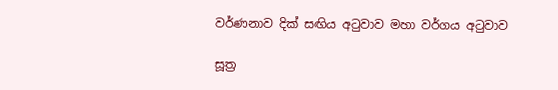වර්ණනාව දික් සඟිය අටුවාව මහා වර්ගය අටුවාව

සූත්‍ර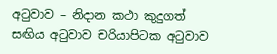අටුවාව – නිදාන කථා කුදුගත් සඟිය අටුවාව චරියාපිටක අටුවාව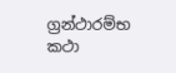ග්‍රන්ථාරම්භ කථා